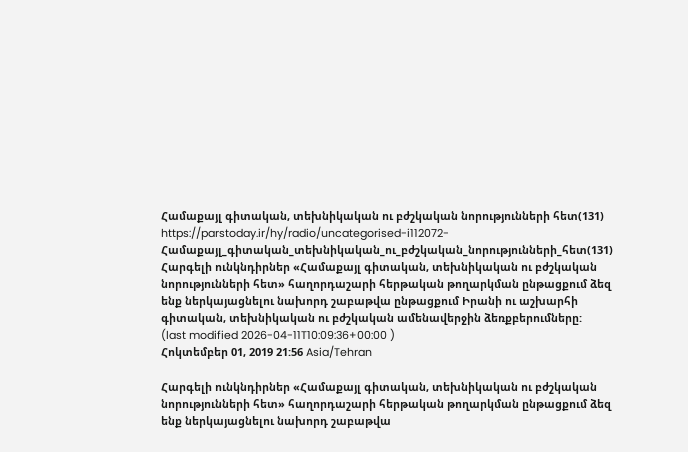Համաքայլ գիտական, տեխնիկական ու բժշկական նորությունների հետ(131)
https://parstoday.ir/hy/radio/uncategorised-i112072-Համաքայլ_գիտական_տեխնիկական_ու_բժշկական_նորությունների_հետ(131)
Հարգելի ունկնդիրներ «Համաքայլ գիտական, տեխնիկական ու բժշկական նորությունների հետ» հաղորդաշարի հերթական թողարկման ընթացքում ձեզ ենք ներկայացնելու նախորդ շաբաթվա ընթացքում Իրանի ու աշխարհի գիտական, տեխնիկական ու բժշկական ամենավերջին ձեռքբերումները:
(last modified 2026-04-11T10:09:36+00:00 )
Հոկտեմբեր 01, 2019 21:56 Asia/Tehran

Հարգելի ունկնդիրներ «Համաքայլ գիտական, տեխնիկական ու բժշկական նորությունների հետ» հաղորդաշարի հերթական թողարկման ընթացքում ձեզ ենք ներկայացնելու նախորդ շաբաթվա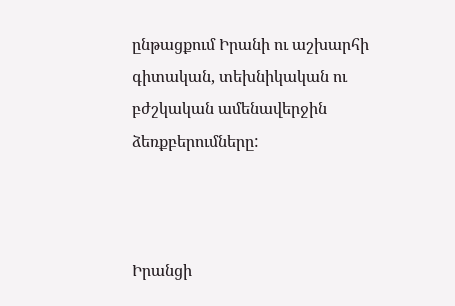ընթացքում Իրանի ու աշխարհի գիտական, տեխնիկական ու բժշկական ամենավերջին ձեռքբերումները:



Իրանցի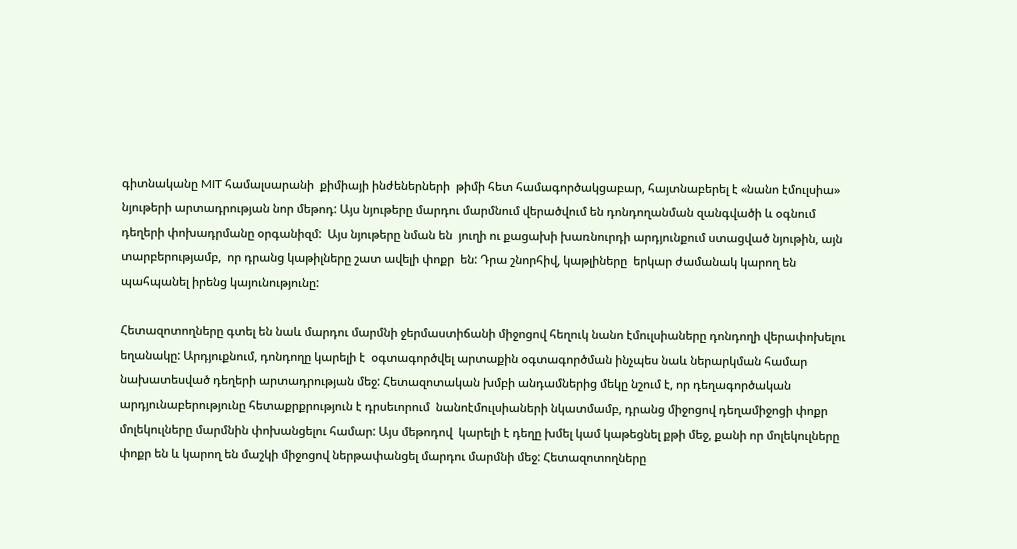գիտնականը MIT համալսարանի  քիմիայի ինժեներների  թիմի հետ համագործակցաբար, հայտնաբերել է «նանո էմուլսիա»  նյութերի արտադրության նոր մեթոդ: Այս նյութերը մարդու մարմնում վերածվում են դոնդողանման զանգվածի և օգնում դեղերի փոխադրմանը օրգանիզմ:  Այս նյութերը նման են  յուղի ու քացախի խառնուրդի արդյունքում ստացված նյութին, այն տարբերությամբ,  որ դրանց կաթիլները շատ ավելի փոքր  են: Դրա շնորհիվ, կաթլիները  երկար ժամանակ կարող են պահպանել իրենց կայունությունը:

Հետազոտողները գտել են նաև մարդու մարմնի ջերմաստիճանի միջոցով հեղուկ նանո էմուլսիաները դոնդողի վերափոխելու եղանակը: Արդյուքնում, դոնդողը կարելի է  օգտագործվել արտաքին օգտագործման ինչպես նաև ներարկման համար նախատեսված դեղերի արտադրության մեջ: Հետազոտական խմբի անդամներից մեկը նշում է, որ դեղագործական արդյունաբերությունը հետաքրքրություն է դրսեւորում  նանոէմուլսիաների նկատմամբ, դրանց միջոցով դեղամիջոցի փոքր մոլեկուլները մարմնին փոխանցելու համար: Այս մեթոդով  կարելի է դեղը խմել կամ կաթեցնել քթի մեջ, քանի որ մոլեկուլները փոքր են և կարող են մաշկի միջոցով ներթափանցել մարդու մարմնի մեջ: Հետազոտողները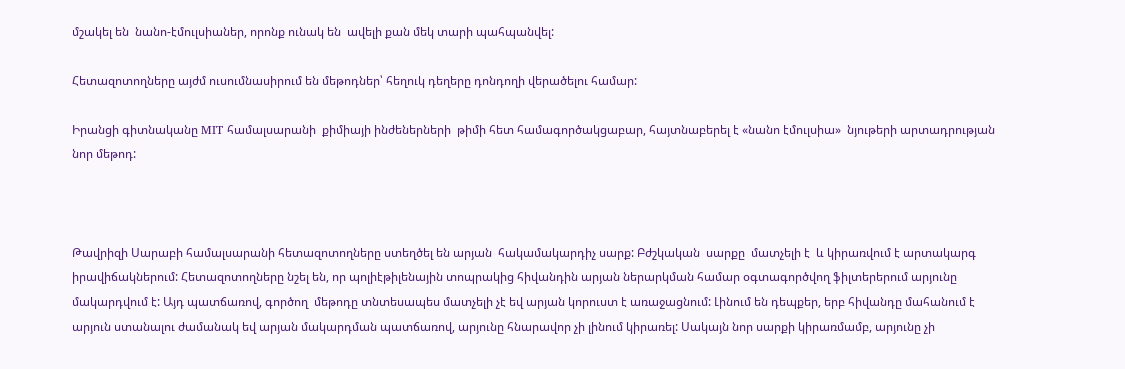մշակել են  նանո-էմուլսիաներ, որոնք ունակ են  ավելի քան մեկ տարի պահպանվել:

Հետազոտողները այժմ ուսումնասիրում են մեթոդներ՝ հեղուկ դեղերը դոնդողի վերածելու համար:

Իրանցի գիտնականը MIT համալսարանի  քիմիայի ինժեներների  թիմի հետ համագործակցաբար, հայտնաբերել է «նանո էմուլսիա»  նյութերի արտադրության նոր մեթոդ:



Թավրիզի Սարաբի համալսարանի հետազոտողները ստեղծել են արյան  հակամակարդիչ սարք: Բժշկական  սարքը  մատչելի է  և կիրառվում է արտակարգ իրավիճակներում: Հետազոտողները նշել են, որ պոլիէթիլենային տոպրակից հիվանդին արյան ներարկման համար օգտագործվող ֆիլտերերում արյունը մակարդվում է: Այդ պատճառով, գործող  մեթոդը տնտեսապես մատչելի չէ եվ արյան կորուստ է առաջացնում: Լինում են դեպքեր, երբ հիվանդը մահանում է արյուն ստանալու ժամանակ եվ արյան մակարդման պատճառով, արյունը հնարավոր չի լինում կիրառել: Սակայն նոր սարքի կիրառմամբ, արյունը չի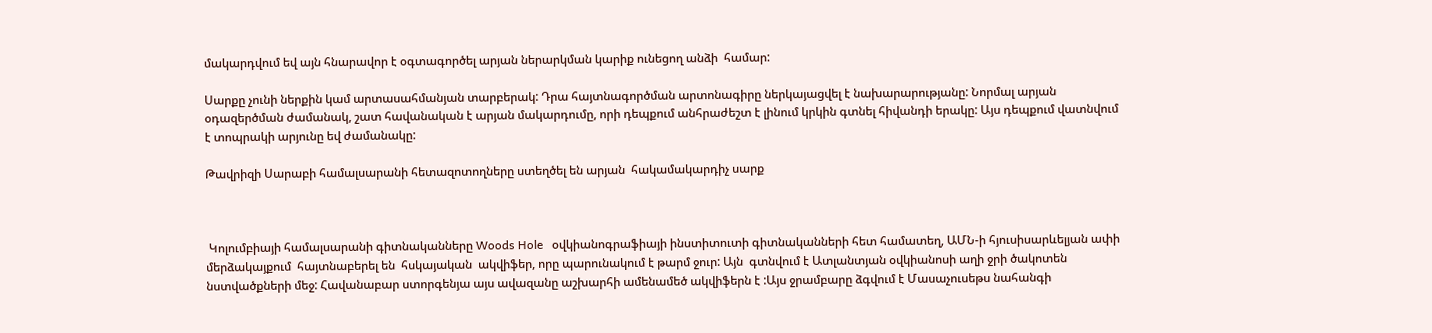մակարդվում եվ այն հնարավոր է օգտագործել արյան ներարկման կարիք ունեցող անձի  համար:

Սարքը չունի ներքին կամ արտասահմանյան տարբերակ: Դրա հայտնագործման արտոնագիրը ներկայացվել է նախարարությանը: Նորմալ արյան  օդազերծման ժամանակ, շատ հավանական է արյան մակարդումը, որի դեպքում անհրաժեշտ է լինում կրկին գտնել հիվանդի երակը: Այս դեպքում վատնվում է տոպրակի արյունը եվ ժամանակը:

Թավրիզի Սարաբի համալսարանի հետազոտողները ստեղծել են արյան  հակամակարդիչ սարք



 Կոլումբիայի համալսարանի գիտնականները Woods Hole   օվկիանոգրաֆիայի ինստիտուտի գիտնականների հետ համատեղ, ԱՄՆ-ի հյուսիսարևելյան ափի մերձակայքում  հայտնաբերել են  հսկայական  ակվիֆեր, որը պարունակում է թարմ ջուր: Այն  գտնվում է Ատլանտյան օվկիանոսի աղի ջրի ծակոտեն նստվածքների մեջ: Հավանաբար ստորգենյա այս ավազանը աշխարհի ամենամեծ ակվիֆերն է :Այս ջրամբարը ձգվում է Մասաչուսեթս նահանգի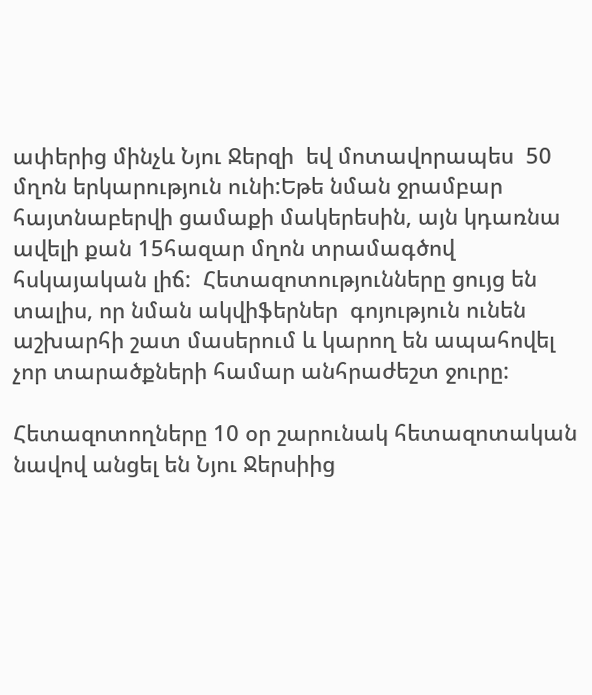ափերից մինչև Նյու Ջերզի  եվ մոտավորապես  50 մղոն երկարություն ունի:Եթե նման ջրամբար հայտնաբերվի ցամաքի մակերեսին, այն կդառնա ավելի քան 15հազար մղոն տրամագծով հսկայական լիճ:  Հետազոտությունները ցույց են տալիս, որ նման ակվիֆերներ  գոյություն ունեն աշխարհի շատ մասերում և կարող են ապահովել չոր տարածքների համար անհրաժեշտ ջուրը:

Հետազոտողները 10 օր շարունակ հետազոտական նավով անցել են Նյու Ջերսիից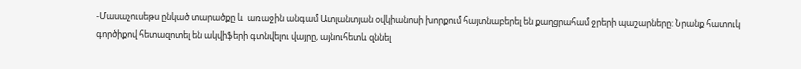-Մասաչուսեթս ընկած տարածքը և  առաջին անգամ Ատլանտյան օվկիանոսի խորքում հայտնաբերել են քաղցրահամ ջրերի պաշարները: Նրանք հատուկ գործիքով հետազոտել են ակվիֆերի գտնվելու վայրը, այնուհետև զննել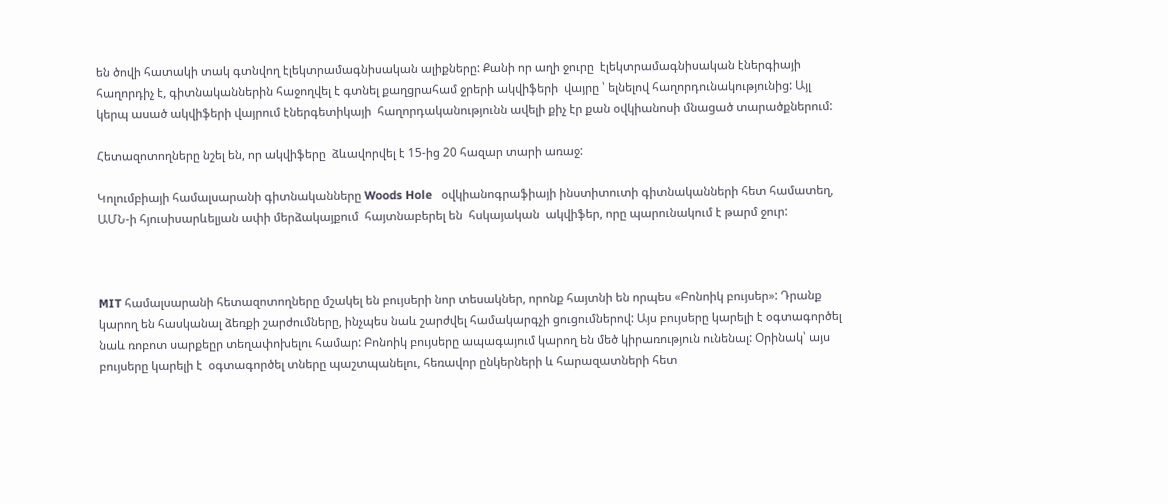են ծովի հատակի տակ գտնվող էլեկտրամագնիսական ալիքները: Քանի որ աղի ջուրը  էլեկտրամագնիսական էներգիայի հաղորդիչ է, գիտնականներին հաջողվել է գտնել քաղցրահամ ջրերի ակվիֆերի  վայրը ՝ ելնելով հաղորդունակությունից: Այլ կերպ ասած ակվիֆերի վայրում էներգետիկայի  հաղորդականությունն ավելի քիչ էր քան օվկիանոսի մնացած տարածքներում:

Հետազոտողները նշել են, որ ակվիֆերը  ձևավորվել է 15-ից 20 հազար տարի առաջ:

Կոլումբիայի համալսարանի գիտնականները Woods Hole   օվկիանոգրաֆիայի ինստիտուտի գիտնականների հետ համատեղ, ԱՄՆ-ի հյուսիսարևելյան ափի մերձակայքում  հայտնաբերել են  հսկայական  ակվիֆեր, որը պարունակում է թարմ ջուր:



MIT համալսարանի հետազոտողները մշակել են բույսերի նոր տեսակներ, որոնք հայտնի են որպես «Բոնոիկ բույսեր»: Դրանք կարող են հասկանալ ձեռքի շարժումները, ինչպես նաև շարժվել համակարգչի ցուցումներով: Այս բույսերը կարելի է օգտագործել նաև ռոբոտ սարքեըր տեղափոխելու համար: Բոնոիկ բույսերը ապագայում կարող են մեծ կիրառություն ունենալ: Օրինակ՝ այս բույսերը կարելի է  օգտագործել տները պաշտպանելու, հեռավոր ընկերների և հարազատների հետ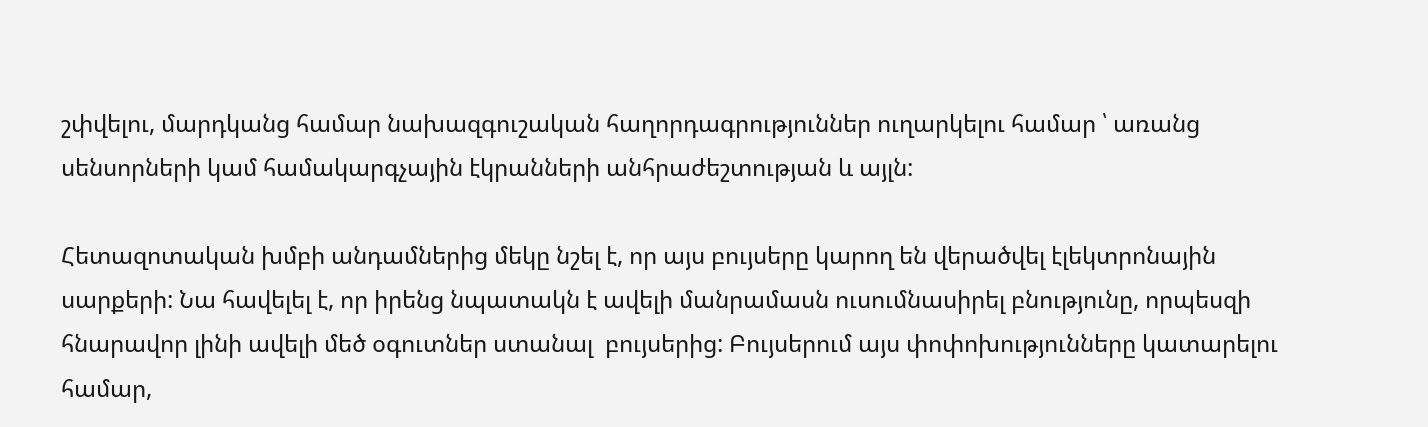շփվելու, մարդկանց համար նախազգուշական հաղորդագրություններ ուղարկելու համար ՝ առանց սենսորների կամ համակարգչային էկրանների անհրաժեշտության և այլն:

Հետազոտական խմբի անդամներից մեկը նշել է, որ այս բույսերը կարող են վերածվել էլեկտրոնային սարքերի: Նա հավելել է, որ իրենց նպատակն է ավելի մանրամասն ուսումնասիրել բնությունը, որպեսզի հնարավոր լինի ավելի մեծ օգուտներ ստանալ  բույսերից: Բույսերում այս փոփոխությունները կատարելու համար,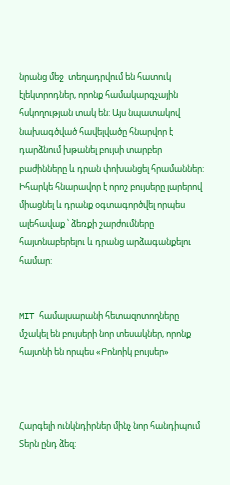նրանց մեջ  տեղադրվում են հատուկ էլեկտրոդներ, որոնք համակարգչային հսկողության տակ են: Այս նպատակով նախագծված հավելվածը հնարվոր է դարձնում խթանել բույսի տարբեր բաժինները և դրան փոխանցել հրամաններ: Իհարկե հնարավոր է որոշ բույսերը լարերով միացնել և դրանք օգտագործվել որպես ալեհավաք ՝ ձեռքի շարժումները հայտնաբերելու և դրանց արձագանքելու համար:


MIT համալսարանի հետազոտողները մշակել են բույսերի նոր տեսակներ, որոնք հայտնի են որպես «Բոնոիկ բույսեր»



Հարգելի ունկնդիրներ մինչ նոր հանդիպում Տերն ընդ ձեզ: